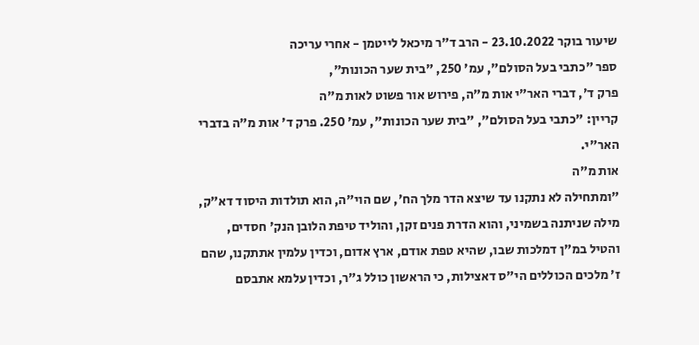שיעור בוקר 23.10.2022 - הרב ד"ר מיכאל לייטמן - אחרי עריכה
ספר "כתבי בעל הסולם", עמ' 250, "בית שער הכונות",
פרק ד', דברי האר"י אות מ"ה, פירוש אור פשוט לאות מ"ה
קריין: "כתבי בעל הסולם", "בית שער הכונות", עמ' 250. פרק ד' אות מ"ה בדברי האר"י.
אות מ"ה
"ומתחילה לא נתקנו עד שיצא הדר מלך הח', שם הוי"ה, הוא תולדות היסוד דא"ק, מילה שניתנה בשמיני, והוא הדרת פנים זקן, והוליד טיפת הלובן הנק' חסדים, והטיל במ"ן דמלכות שבו, שהיא טפת אודם, ארץ אדום, וכדין עלמין אתתקנו, שהם ז' מלכים הכוללים הי"ס דאצילות, כי הראשון כולל ג"ר, וכדין עלמא אתבסם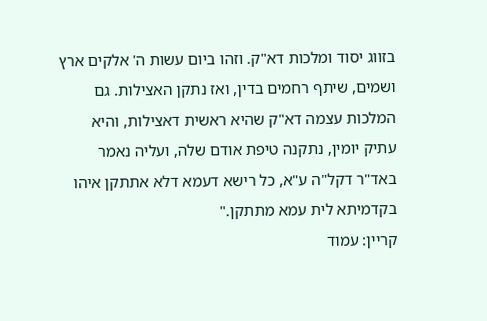בזווג יסוד ומלכות דא"ק. וזהו ביום עשות ה' אלקים ארץ ושמים, שיתף רחמים בדין, ואז נתקן האצילות. גם המלכות עצמה דא"ק שהיא ראשית דאצילות, והיא עתיק יומין, נתקנה טיפת אודם שלה, ועליה נאמר באד"ר דקל"ה ע"א, כל רישא דעמא דלא אתתקן איהו בקדמיתא לית עמא מתתקן."
קריין: עמוד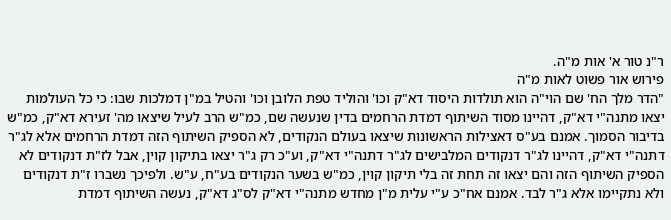ר"נ טור א' אות מ"ה.
פירוש אור פשוט לאות מ"ה
"הדר מלך הח' שם הוי"ה הוא תולדות היסוד דא"ק וכו' והוליד טפת הלובן וכו' והטיל במ"ן דמלכות שבו: כי כל העולמות יצאו מתנה"י דא"ק, דהיינו מסוד השיתוף דמדת הרחמים בדין שנעשה שם, כמ"ש הרב לעיל שיצאו מה' זעירא דא"ק, כמ"ש בדיבור הסמוך. אמנם בע"ס דאצילות הראשונות שיצאו בעולם הנקודים, לא הספיק השיתוף הזה דמדת הרחמים אלא לג"ר דתנה"י דא"ק, דהיינו לג"ר דנקודים המלבישים לג"ר דתנה"י דא"ק, וע"כ רק ג"ר יצאו בתיקון קוין, אבל לז"ת דנקודים לא הספיק השיתוף הזה והם יצאו זה תחת זה בלי תיקון קוין, כמ"ש בשער הנקודים בע"ח, ע"ש. ולפיכך נשברו ז"ת דנקודים ולא נתקיימו אלא ג"ר לבד. אמנם אח"כ ע"י עלית מ"ן מחדש מתנה"י דא"ק לס"ג דא"ק, נעשה השיתוף דמדת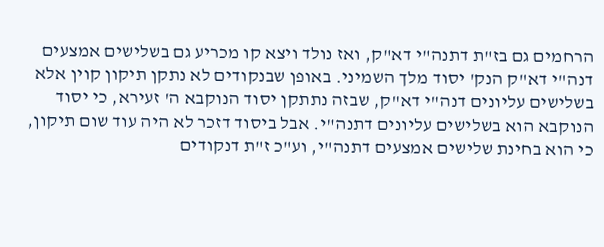הרחמים גם בז"ת דתנה"י דא"ק, ואז נולד ויצא קו מכריע גם בשלישים אמצעים דנה"י דא"ק הנק' יסוד מלך השמיני. באופן שבנקודים לא נתקן תיקון קוין אלא בשלישים עליונים דנה"י דא"ק, שבזה נתתקן יסוד הנוקבא ה' זעירא, כי יסוד הנוקבא הוא בשלישים עליונים דתנה"י. אבל ביסוד דזכר לא היה עוד שום תיקון, כי הוא בחינת שלישים אמצעים דתנה"י, וע"כ ז"ת דנקודים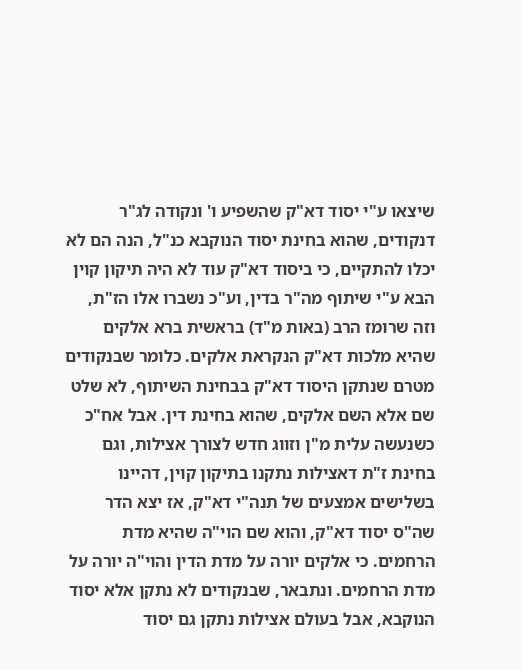שיצאו ע"י יסוד דא"ק שהשפיע ו' ונקודה לג"ר דנקודים, שהוא בחינת יסוד הנוקבא כנ"ל, הנה הם לא יכלו להתקיים, כי ביסוד דא"ק עוד לא היה תיקון קוין הבא ע"י שיתוף מה"ר בדין, וע"כ נשברו אלו הז"ת, וזה שרומז הרב (באות מ"ד) בראשית ברא אלקים שהיא מלכות דא"ק הנקראת אלקים. כלומר שבנקודים מטרם שנתקן היסוד דא"ק בבחינת השיתוף, לא שלט שם אלא השם אלקים, שהוא בחינת דין. אבל אח"כ כשנעשה עלית מ"ן וזווג חדש לצורך אצילות, וגם בחינת ז"ת דאצילות נתקנו בתיקון קוין, דהיינו בשלישים אמצעים של תנה"י דא"ק, אז יצא הדר שה"ס יסוד דא"ק, והוא שם הוי"ה שהיא מדת הרחמים. כי אלקים יורה על מדת הדין והוי"ה יורה על מדת הרחמים. ונתבאר, שבנקודים לא נתקן אלא יסוד הנוקבא, אבל בעולם אצילות נתקן גם יסוד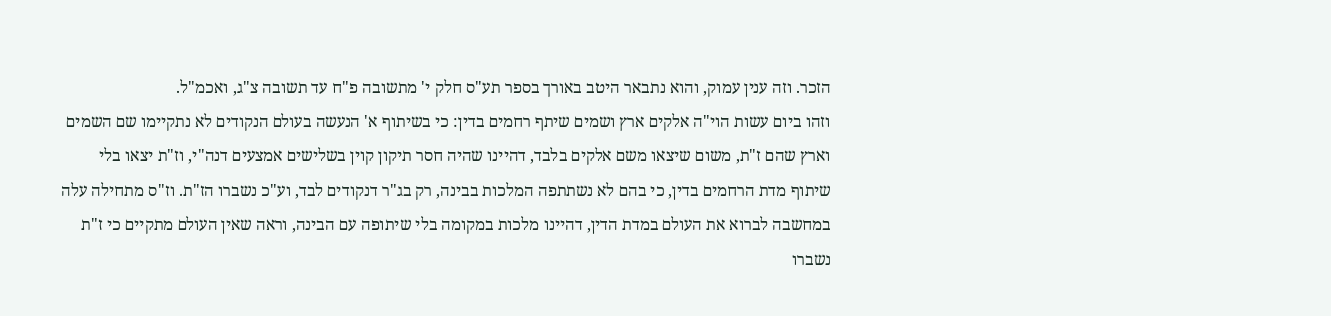הזכר. וזה ענין עמוק, והוא נתבאר היטב באורך בספר תע"ס חלק י' מתשובה פ"ח עד תשובה צ"ג, ואכמ"ל.
וזהו ביום עשות הוי"ה אלקים ארץ ושמים שיתף רחמים בדין: כי בשיתוף א' הנעשה בעולם הנקודים לא נתקיימו שם השמים וארץ שהם ז"ת, משום שיצאו משם אלקים בלבד, דהיינו שהיה חסר תיקון קוין בשלישים אמצעים דנה"י, וז"ת יצאו בלי שיתוף מדת הרחמים בדין, כי בהם לא נשתתפה המלכות בבינה, רק בג"ר דנקודים לבד, וע"כ נשברו הז"ת. וז"ס מתחילה עלה במחשבה לברוא את העולם במדת הדין, דהיינו מלכות במקומה בלי שיתופה עם הבינה, וראה שאין העולם מתקיים כי ז"ת נשברו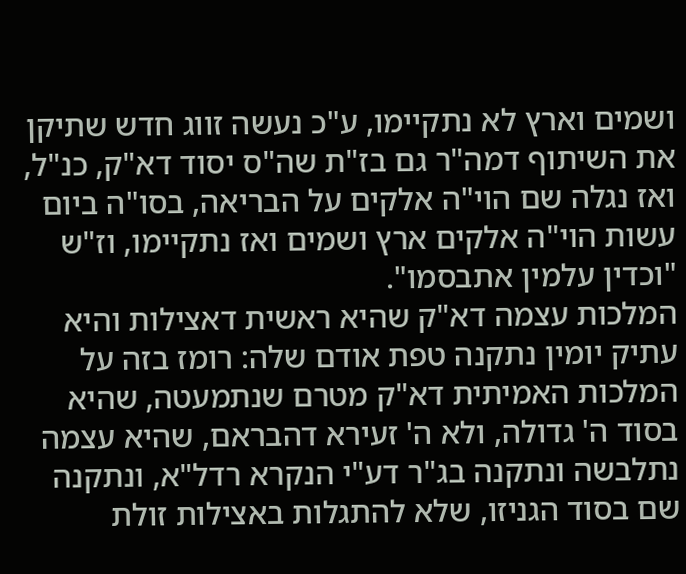ושמים וארץ לא נתקיימו, ע"כ נעשה זווג חדש שתיקן את השיתוף דמה"ר גם בז"ת שה"ס יסוד דא"ק, כנ"ל, ואז נגלה שם הוי"ה אלקים על הבריאה, בסו"ה ביום עשות הוי"ה אלקים ארץ ושמים ואז נתקיימו, וז"ש "וכדין עלמין אתבסמו".
המלכות עצמה דא"ק שהיא ראשית דאצילות והיא עתיק יומין נתקנה טפת אודם שלה: רומז בזה על המלכות האמיתית דא"ק מטרם שנתמעטה, שהיא בסוד ה' גדולה, ולא ה' זעירא דהבראם, שהיא עצמה נתלבשה ונתקנה בג"ר דע"י הנקרא רדל"א, ונתקנה שם בסוד הגניזו, שלא להתגלות באצילות זולת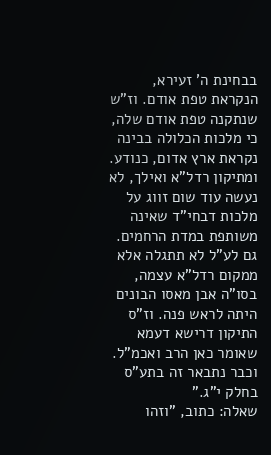בבחינת ה' זעירא, הנקראת טפת אודם. וז"ש שנתקנה טפת אודם שלה, כי מלכות הכלולה בבינה נקראת ארץ אדום, כנודע. ומתיקון רדל"א ואילך, לא נעשה עוד שום זווג על מלכות דבחי"ד שאינה משותפת במדת הרחמים. גם לע"ל לא תתגלה אלא ממקום רדל"א עצמה, בסו"ה אבן מאסו הבונים היתה לראש פנה. וז"ס התיקון דרישא דעמא שאומר כאן הרב ואכמ"ל. וכבר נתבאר זה בתע"ס בחלק י"ג."
שאלה: כתוב, "וזהו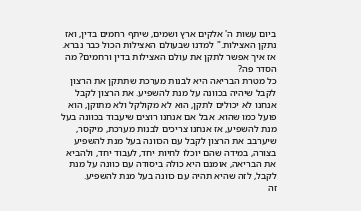ביום עשות ה' אלקים ארץ ושמים, שיתף רחמים בדין, ואז נתקן האצילות." למדנו שבעולם האצילות הכול כבר נברא. אז איך אפשר לתקן את עולם האצילות בדין ורחמים? מה הסדר פה?
כל מטרת הבריאה היא לבנות מערכת שתתקן את הרצון לקבל שיהיה בכוונה על מנת להשפיע. את הרצון לקבל אנחנו לא יכולים לתקן, הוא לא מקולקל ולא מתוקן, הוא פועל כמו שהוא. אבל אם אנחנו רוצים שיעבוד בכוונה בעל מנת להשפיע, אז אנחנו צריכים לבנות מערכת, מיקסר, שיערבב את הרצון לקבל עם הכוונה בעל מנת להשפיע בצורה, במידה שהם יוכלו לחיות יחד, לעבוד יחד, ולהביא את הבריאה, אומנם היא כולה ביסודה עם כוונה על מנת לקבל, לזה שהיא תהיה עם כוונה בעל מנת להשפיע.
זה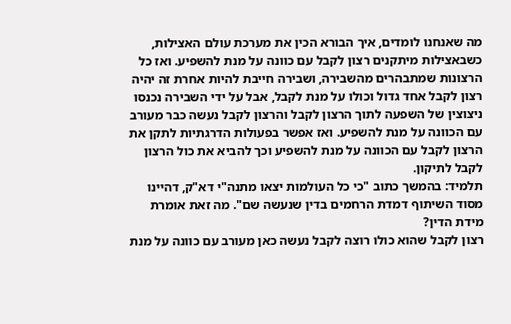מה שאנחנו לומדים, איך הבורא הכין את מערכת עולם האצילות, כשבאצילות מיתקנים רצון לקבל עם כוונה על מנת להשפיע. ואז כל הרצונות שמתבהרים מהשבירה, ושבירה חייבת להיות אחרת זה יהיה רצון לקבל אחד גדול וכולו על מנת לקבל, אבל על ידי השבירה נכנסו ניצוצין של השפעה לתוך הרצון לקבל והרצון לקבל נעשה כבר מעורב עם הכוונה על מנת להשפיע. ואז אפשר בפעולות הדרגתיות לתקן את הרצון לקבל עם הכוונה על מנת להשפיע וכך להביא את כול הרצון לקבל לתיקון.
תלמיד: בהמשך כתוב "כי כל העולמות יצאו מתנה"י דא"ק, דהיינו מסוד השיתוף דמדת הרחמים בדין שנעשה שם". מה זאת אומרת מידת הדין?
רצון לקבל שהוא כולו רוצה לקבל נעשה כאן מעורב עם כוונה על מנת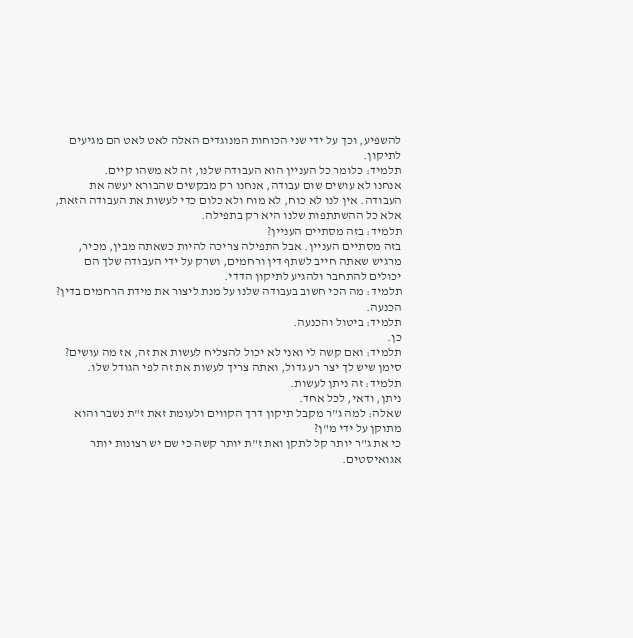להשפיע, וכך על ידי שני הכוחות המנוגדים האלה לאט לאט הם מגיעים לתיקון.
תלמיד: כלומר כל העניין הוא העבודה שלנו, זה לא משהו קיים.
אנחנו לא עושים שום עבודה, אנחנו רק מבקשים שהבורא יעשה את העבודה. אין לנו לא כוח, לא מוח ולא כלום כדי לעשות את העבודה הזאת, אלא כל ההשתתפות שלנו היא רק בתפילה.
תלמיד: בזה מסתיים העניין?
בזה מסתיים העניין. אבל התפילה צריכה להיות כשאתה מבין, מכיר, מרגיש שאתה חייב לשתף דין ורחמים, ושרק על ידי העבודה שלך הם יכולים להתחבר ולהגיע לתיקון הדדי.
תלמיד: מה הכי חשוב בעבודה שלנו על מנת ליצור את מידת הרחמים בדין?
הכנעה.
תלמיד: ביטול והכנעה.
כן.
תלמיד: ואם קשה לי ואני לא יכול להצליח לעשות את זה, אז מה עושים?
סימן שיש לך יצר רע גדול, ואתה צריך לעשות את זה לפי הגודל שלו.
תלמיד: זה ניתן לעשות.
ניתן, ודאי, לכל אחד.
שאלה: למה ג"ר מקבל תיקון דרך הקווים ולעומת זאת ז"ת נשבר והוא מתוקן על ידי מ"ן?
כי את ג"ר יותר קל לתקן ואת ז"ת יותר קשה כי שם יש רצונות יותר אגואיסטים.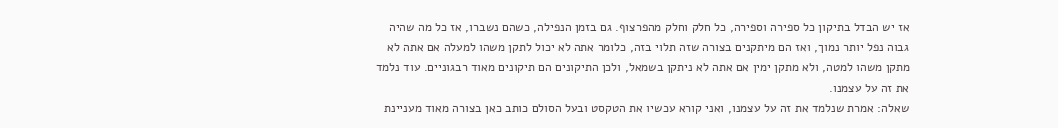אז יש הבדל בתיקון כל ספירה וספירה, כל חלק וחלק מהפרצוף. גם בזמן הנפילה, כשהם נשברו, אז כל מה שהיה גבוה נפל יותר נמוך, ואז הם מיתקנים בצורה שזה תלוי בזה, כלומר אתה לא יכול לתקן משהו למעלה אם אתה לא מתקן משהו למטה, ולא מתקן ימין אם אתה לא ניתקן בשמאל, ולכן התיקונים הם תיקונים מאוד רבגוניים. עוד נלמד את זה על עצמנו.
שאלה: אמרת שנלמד את זה על עצמנו, ואני קורא עכשיו את הטקסט ובעל הסולם כותב כאן בצורה מאוד מעניינת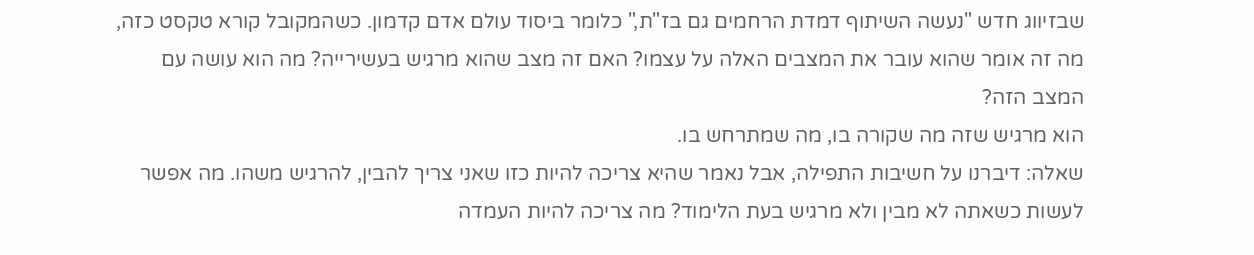שבזיווג חדש "נעשה השיתוף דמדת הרחמים גם בז"ת," כלומר ביסוד עולם אדם קדמון. כשהמקובל קורא טקסט כזה, מה זה אומר שהוא עובר את המצבים האלה על עצמו? האם זה מצב שהוא מרגיש בעשירייה? מה הוא עושה עם המצב הזה?
הוא מרגיש שזה מה שקורה בו, מה שמתרחש בו.
שאלה: דיברנו על חשיבות התפילה, אבל נאמר שהיא צריכה להיות כזו שאני צריך להבין, להרגיש משהו. מה אפשר לעשות כשאתה לא מבין ולא מרגיש בעת הלימוד? מה צריכה להיות העמדה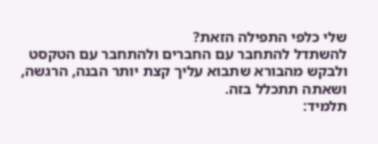שלי כלפי התפילה הזאת?
להשתדל להתחבר עם החברים ולהתחבר עם הטקסט ולבקש מהבורא שתבוא עליך קצת יותר הבנה, הרגשה, ושאתה תתכלל בזה.
תלמיד: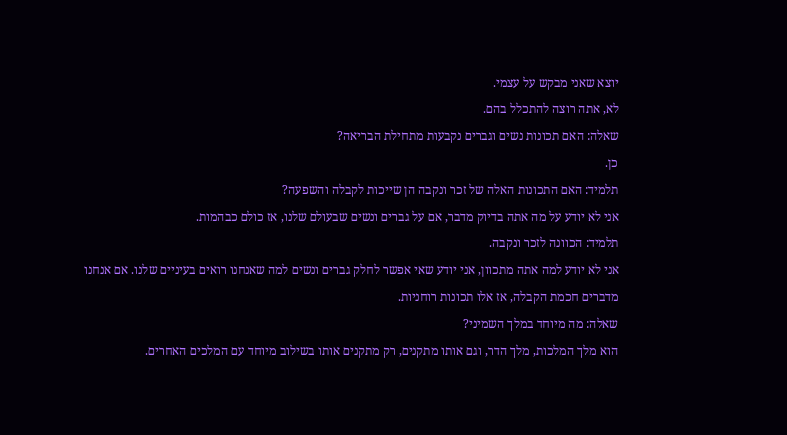יוצא שאני מבקש על עצמי.
לא, אתה רוצה להתכלל בהם.
שאלה: האם תכונות נשים וגברים נקבעות מתחילת הבריאה?
כן.
תלמיד: האם התכונות האלה של זכר ונקבה הן שייכות לקבלה והשפעה?
אני לא יודע על מה אתה בדיוק מדבר, אם על גברים ונשים שבעולם שלנו, אז כולם כבהמות.
תלמיד: הכוונה לזכר ונקבה.
אני לא יודע למה אתה מתכוון, אני יודע שאי אפשר לחלק גברים ונשים למה שאנחנו רואים בעיניים שלנו. אם אנחנו מדברים חכמת הקבלה, אז אלו תכונות רוחניות.
שאלה: מה מיוחד במלך השמיני?
הוא מלך המלכות, מלך הדר, וגם אותו מתקנים, רק מתקנים אותו בשילוב מיוחד עם המלכים האחרים.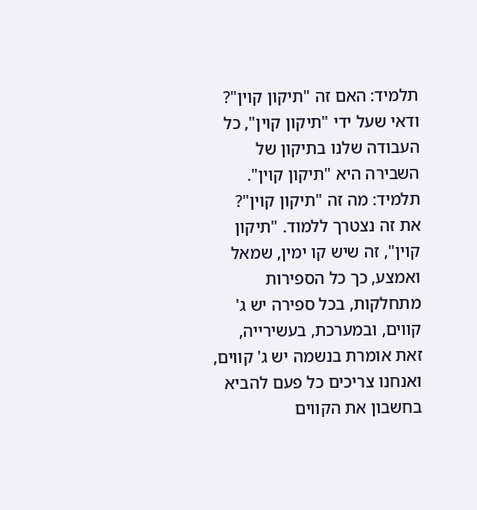תלמיד: האם זה "תיקון קוין"?
ודאי שעל ידי "תיקון קוין", כל העבודה שלנו בתיקון של השבירה היא "תיקון קוין".
תלמיד: מה זה "תיקון קוין"?
את זה נצטרך ללמוד. "תיקון קוין", זה שיש קו ימין, שמאל ואמצע, כך כל הספירות מתחלקות, בכל ספירה יש ג' קווים, ובמערכת, בעשירייה, זאת אומרת בנשמה יש ג' קווים, ואנחנו צריכים כל פעם להביא בחשבון את הקווים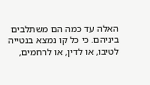האלה עד כמה הם משתלבים ביניהם. כי כל קו נמצא בנטייה לטיבו, או לדין, או לרחמים,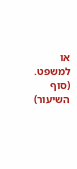או למשפט.
(סוף השיעור)